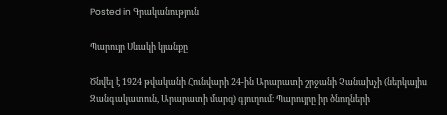Posted in Գրականություն

Պարույր Սևակի կյանքը

Ծնվել է 1924 թվականի Հունվարի 24-ին Արարատի շրջանի Չանախչի (ներկայիս Զանգակատուն, Արարատի մարզ) գյուղում։ Պարույրը իր ծնողների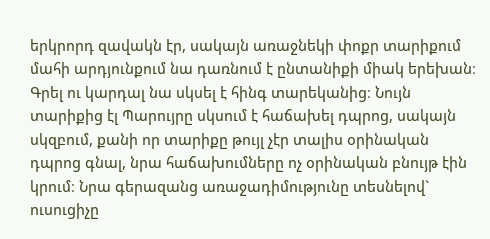երկրորդ զավակն էր, սակայն առաջնեկի փոքր տարիքում մահի արդյունքում նա դառնում է ընտանիքի միակ երեխան։ Գրել ու կարդալ նա սկսել է հինգ տարեկանից։ Նույն տարիքից էլ Պարույրը սկսում է հաճախել դպրոց, սակայն սկզբում, քանի որ տարիքը թույլ չէր տալիս օրինական դպրոց գնալ, նրա հաճախումները ոչ օրինական բնույթ էին կրում։ Նրա գերազանց առաջադիմությունը տեսնելով` ուսուցիչը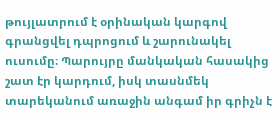թույլատրում է օրինական կարգով գրանցվել դպրոցում և շարունակել ուսումը։ Պարույրը մանկական հասակից շատ էր կարդում, իսկ տասնմեկ տարեկանում առաջին անգամ իր գրիչն է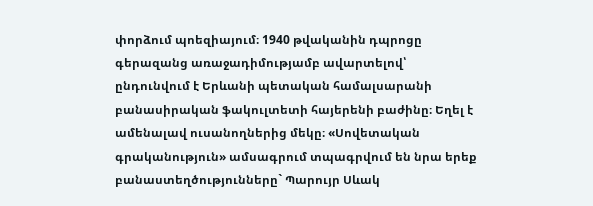փորձում պոեզիայում։ 1940 թվականին դպրոցը գերազանց առաջադիմությամբ ավարտելով՝ ընդունվում է Երևանի պետական համալսարանի բանասիրական ֆակուլտետի հայերենի բաժինը։ Եղել է ամենալավ ուսանողներից մեկը։ «Սովետական գրականություն» ամսագրում տպագրվում են նրա երեք բանաստեղծությունները` Պարույր Սևակ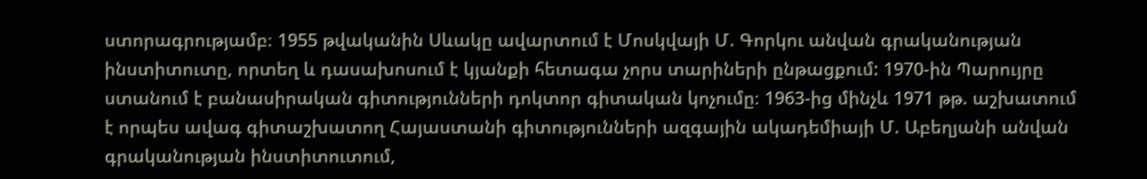ստորագրությամբ։ 1955 թվականին Սևակը ավարտում է Մոսկվայի Մ. Գորկու անվան գրականության ինստիտուտը, որտեղ և դասախոսում է կյանքի հետագա չորս տարիների ընթացքում: 1970-ին Պարույրը ստանում է բանասիրական գիտությունների դոկտոր գիտական կոչումը։ 1963-ից մինչև 1971 թթ. աշխատում է որպես ավագ գիտաշխատող Հայաստանի գիտությունների ազգային ակադեմիայի Մ. Աբեղյանի անվան գրականության ինստիտուտում,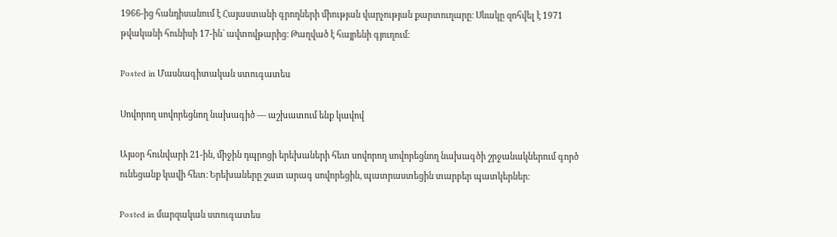1966-ից հանդիսանում է Հայաստանի գրողների միության վարչության քարտուղարը։ Սևակը զոհվել է 1971 թվականի հունիսի 17-ին` ավտովթարից։ Թաղված է հայրենի գյուղում։

Posted in Մասնագիտական ստուգատես

Սովորող սովորեցնող նախագիծ — աշխատում ենք կավով

Այսօր հունվարի 21-ին, միջին դպրոցի երեխաների հետ սովորող սովորեցնող նախագծի շրջանակներում գործ ունեցանք կավի հետ։ Երեխաները շատ արագ սովորեցին, պատրաստեցին տարբեր պատկերներ։

Posted in մարզական ստուգատես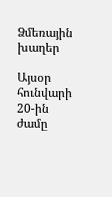Ձմեռային խաղեր

Այսօր հունվարի 20-ին ժամը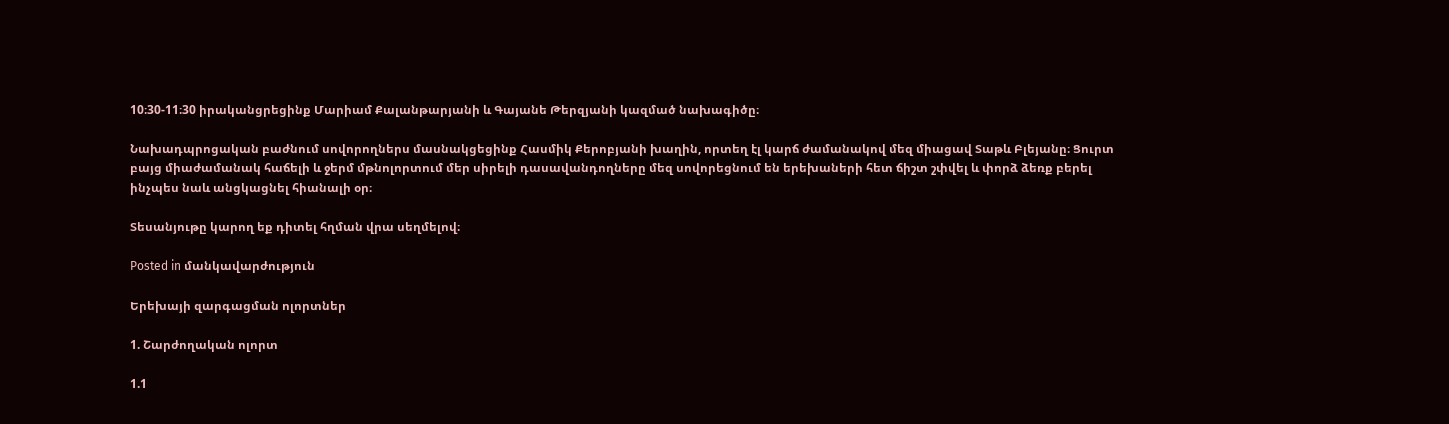10։30-11։30 իրականցրեցինք Մարիամ Քալանթարյանի և Գայանե Թերզյանի կազմած նախագիծը։

Նախադպրոցական բաժնում սովորողներս մասնակցեցինք Հասմիկ Քերոբյանի խաղին, որտեղ էլ կարճ ժամանակով մեզ միացավ Տաթև Բլեյանը։ Ցուրտ բայց միաժամանակ հաճելի և ջերմ մթնոլորտում մեր սիրելի դասավանդողները մեզ սովորեցնում են երեխաների հետ ճիշտ շփվել և փորձ ձեռք բերել ինչպես նաև անցկացնել հիանալի օր։

Տեսանյութը կարող եք դիտել հղման վրա սեղմելով։

Posted in մանկավարժություն

Երեխայի զարգացման ոլորտներ

1. Շարժողական ոլորտ

1.1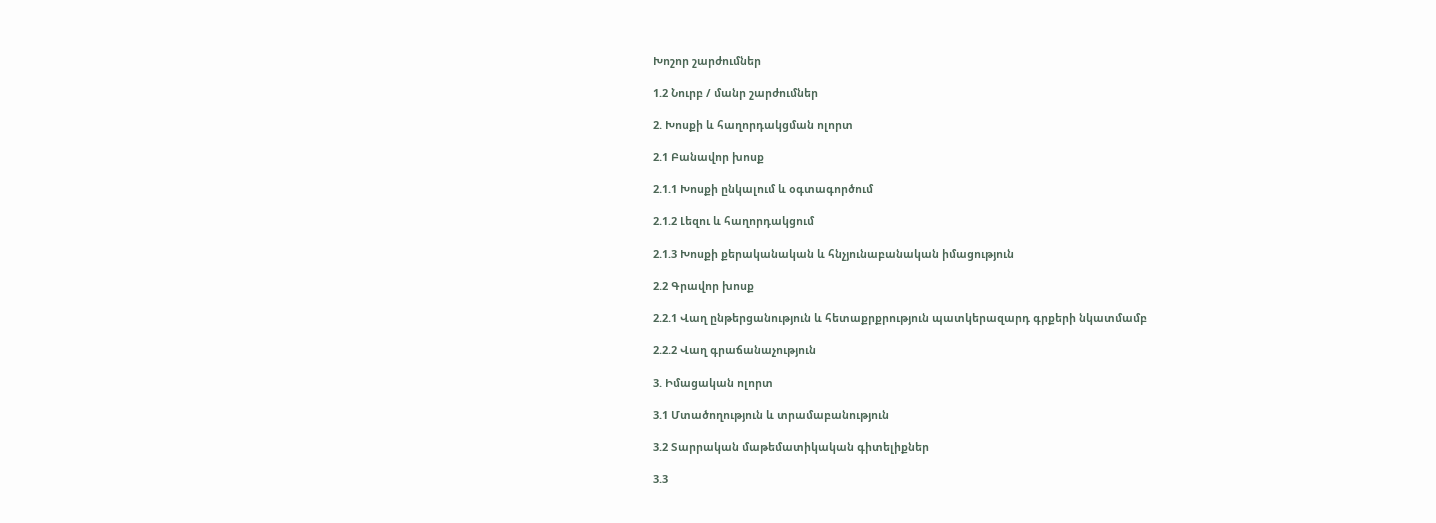Խոշոր շարժումներ

1.2 Նուրբ / մանր շարժումներ

2. Խոսքի և հաղորդակցման ոլորտ

2.1 Բանավոր խոսք

2.1.1 Խոսքի ընկալում և օգտագործում

2.1.2 Լեզու և հաղորդակցում

2.1.3 Խոսքի քերականական և հնչյունաբանական իմացություն

2.2 Գրավոր խոսք

2.2.1 Վաղ ընթերցանություն և հետաքրքրություն պատկերազարդ գրքերի նկատմամբ

2.2.2 Վաղ գրաճանաչություն

3. Իմացական ոլորտ

3.1 Մտածողություն և տրամաբանություն

3.2 Տարրական մաթեմատիկական գիտելիքներ

3.3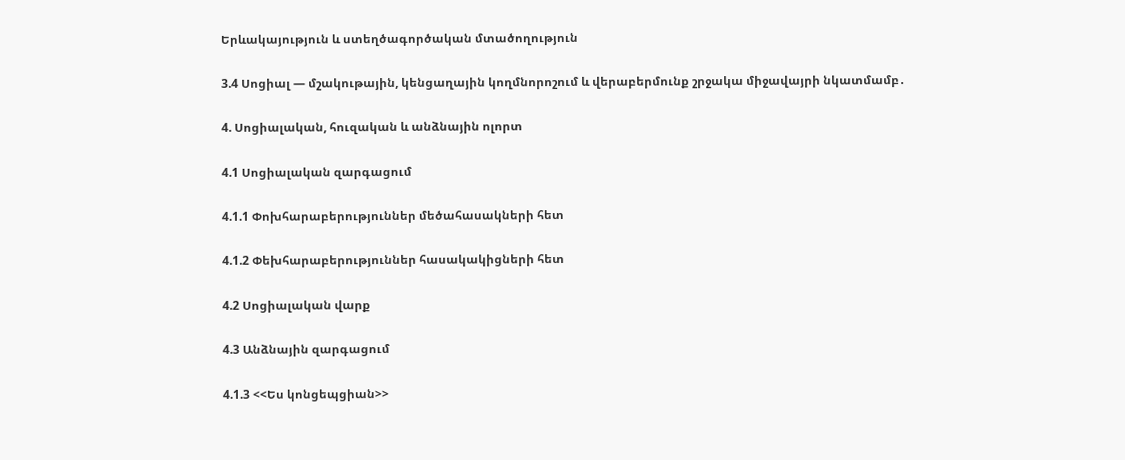Երևակայություն և ստեղծագործական մտածողություն

3.4 Սոցիալ — մշակութային, կենցաղային կողմնորոշում և վերաբերմունք շրջակա միջավայրի նկատմամբ․

4. Սոցիալական, հուզական և անձնային ոլորտ

4.1 Սոցիալական զարգացում

4.1.1 Փոխհարաբերություններ մեծահասակների հետ

4.1.2 Փեխհարաբերություններ հասակակիցների հետ

4.2 Սոցիալական վարք

4.3 Անձնային զարգացում

4.1.3 <<Ես կոնցեպցիան>>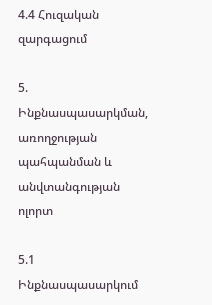4.4 Հուզական զարգացում

5. Ինքնասպասարկման, առողջության պահպանման և անվտանգության ոլորտ

5.1 Ինքնասպասարկում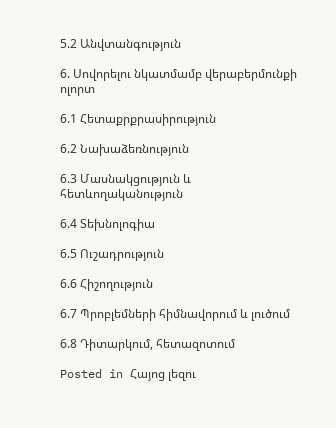5.2 Անվտանգություն

6. Սովորելու նկատմամբ վերաբերմունքի ոլորտ

6.1 Հետաքրքրասիրություն

6.2 Նախաձեռնություն

6.3 Մասնակցություն և հետևողականություն

6.4 Տեխնոլոգիա

6.5 Ուշադրություն

6.6 Հիշողություն

6.7 Պրոբլեմների հիմնավորում և լուծում

6.8 Դիտարկում, հետազոտում

Posted in Հայոց լեզու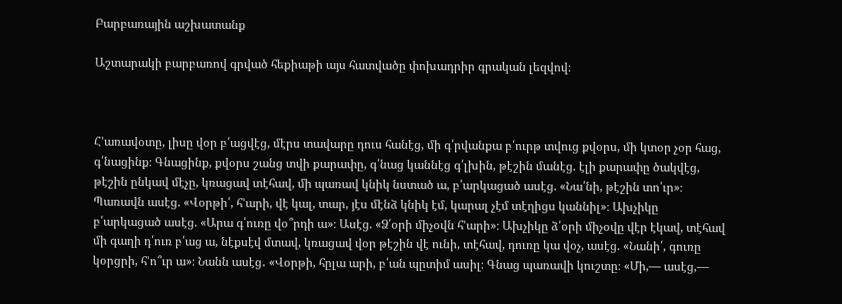Բարբառային աշխատանք

Աշտարակի բարբառով գրված հեքիաթի այս հատվածը փոխադրիր գրական լեզվով։



Հ’առավօտը, լիսը վօր բ՛ացվէց, մէրս տավարը դուս հանէց, մի գ՛րվանքա բ՛ուրթ տվուց քվօրս, մի կտօր չօր հաց, գ՛նացինք։ Գնացինք, քվօրս շանց տվի քարափը, գ՛նաց կաննէց գ՛լխին, թէշին մանէց. էլի քարափը ծակվէց, թէշին ընկավ մէչը, կռացավ տէհավ, մի պառավ կնիկ նստած ա, բ՛արկացած ասէց. «Նա՛նի, թէշին տո՛ւր»։ Պառավն ասէց. «Վօրթի՛, հ’արի, վէ կալ, տար, յէս մէնձ կնիկ էմ, կարալ չէմ տէղիցս կաննիլ»։ Ախչիկը բ՛արկացած ասէց. «Արա գ՛ուռը վօ՞րդի ա»։ Ասէց. «Ձ՛օրի միչօվն հ’արի»։ Ախչիկը ձ՛օրի միչօվը վէր էկավ, տէհավ մի գաղի դ՛ուռ բ՛աց ա, նէքսէվ մտավ, կռացավ վօր թէշին վէ ունի, տէհավ, դուռը կա վօչ, ասէց. «Նանի՛, գուռը կօրցրի, հ’ո՞ւր ա»։ Նանն ասէց․ «Վօրթի, հըլա արի, բ՛ան պըտիմ ասիլ։ Գնաց պառավի կուշտը։ «Մի,— ասէց,—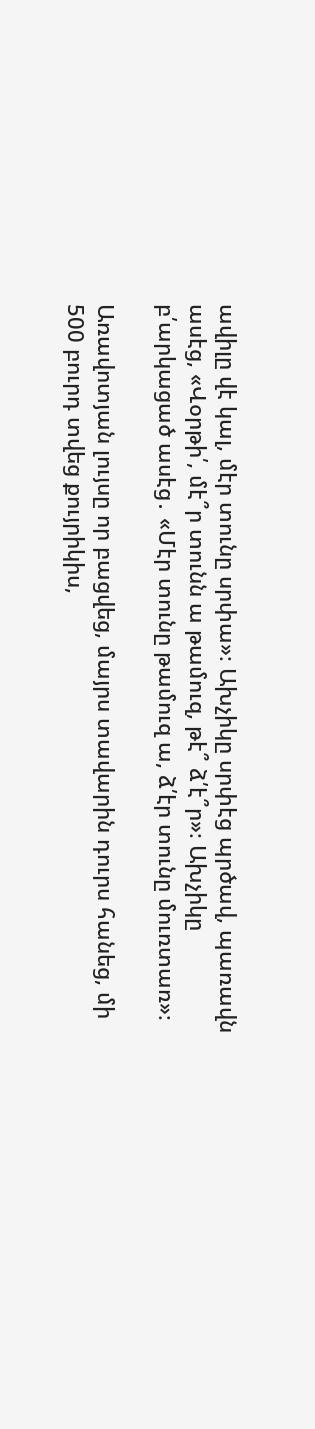ավիլը վէ կալ, մէր տունը սրփա»։ Ախչիկը սրփէց պրծավ, պառավն ասէց, «Վօրթի՛, մէ՞ր տունն ա թամուզ, թէ՞ ձ՛է՞ր»։ Ախչիկը բ՛արկացած ասէց․ «Մէր տունը թամուզ ա, ձ՛էր տունը մուռտառ»։

Առավոտյան լույսը որ բացվեց, մայրս տավարին դուրս հանեց, մի 500 բուրդ տվեց քույրիկիս,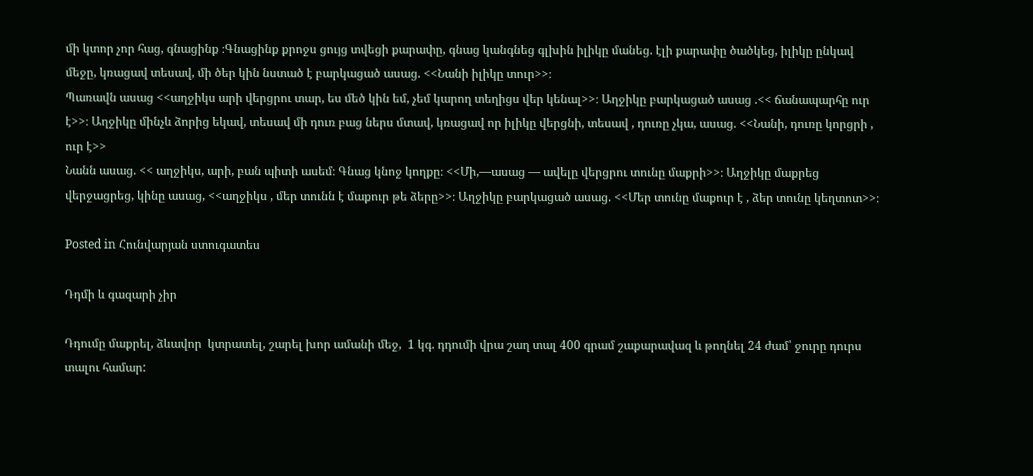մի կտոր չոր հաց, գնացինք ։Գնացինք քրոջս ցույց տվեցի քարափը, գնաց կանգնեց գլխին իլիկը մանեց. էլի քարափը ծածկեց, իլիկը ընկավ մեջը, կռացավ տեսավ, մի ծեր կին նստած է բարկացած ասաց. <<Նանի իլիկը տուր>>։
Պառավն ասաց <<աղջիկս արի վերցրու տար, ես մեծ կին եմ, չեմ կարող տեղիցս վեր կենալ>>։ Աղջիկը բարկացած ասաց .<< ճանապարհը ուր է>>։ Աղջիկը մինչև ձորից եկավ, տեսավ մի դուռ բաց ներս մտավ, կռացավ որ իլիկը վերցնի, տեսավ , դուռը չկա, ասաց. <<Նանի, դուռը կորցրի , ուր է>>
Նանն ասաց. << աղջիկս, արի, բան պիտի ասեմ։ Գնաց կնոջ կողքը։ <<Մի,—ասաց — ավելը վերցրու տունը մաքրի>>։ Աղջիկը մաքրեց վերջացրեց, կինը ասաց, <<աղջիկս , մեր տունն է մաքուր թե ձերը>>։ Աղջիկը բարկացած ասաց. <<Մեր տունը մաքուր է , ձեր տունը կեղտոտ>>։

Posted in Հունվարյան ստուգատես

Դդմի և գազարի չիր

Դդումը մաքրել, ձևավոր  կտրատել, շարել խոր ամանի մեջ,  1 կգ. դդումի վրա շաղ տալ 400 գրամ շաքարավազ և թողնել 24 ժամ՝ ջուրը դուրս տալու համար: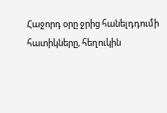Հաջորդ օրը ջրից հանելդդումի հատիկները, հեղուկին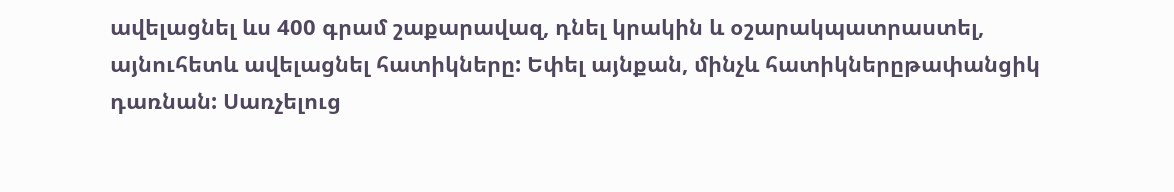ավելացնել ևս 400 գրամ շաքարավազ, դնել կրակին և օշարակպատրաստել,  այնուհետև ավելացնել հատիկները: Եփել այնքան, մինչև հատիկներըթափանցիկ դառնան: Սառչելուց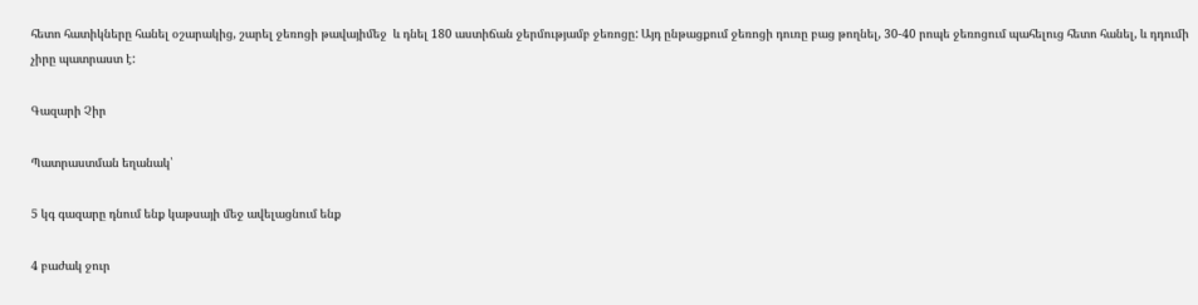հետո հատիկները հանել օշարակից, շարել ջեռոցի թավայիմեջ  և դնել 180 աստիճան ջերմությամբ ջեռոցը: Այդ ընթացքում ջեռոցի դուռը բաց թողնել, 30-40 րոպե ջեռոցում պահելուց հետո հանել, և դդումի չիրը պատրաստ է:

Գազարի Չիր

Պատրաստման եղանակ՝

5 կգ գազարը դնում ենք կաթսայի մեջ ավելացնում ենք

4 բաժակ ջուր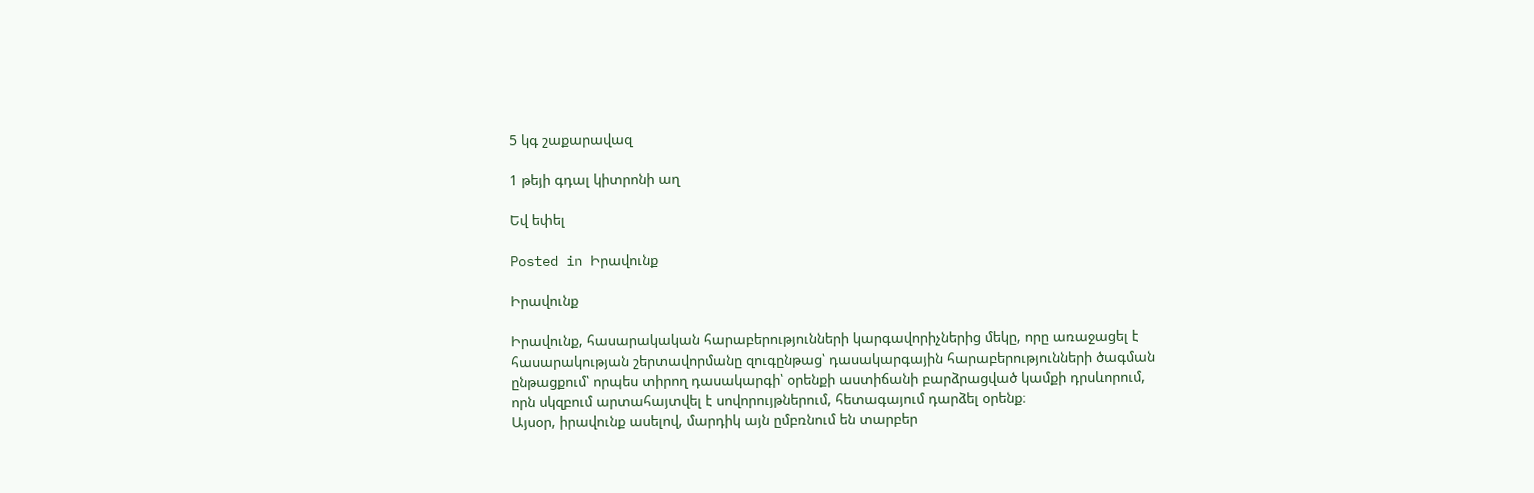5 կգ շաքարավազ

1 թեյի գդալ կիտրոնի աղ

Եվ եփել

Posted in Իրավունք

Իրավունք

Իրավունք, հասարակական հարաբերությունների կարգավորիչներից մեկը, որը առաջացել է հասարակության շերտավորմանը զուգընթաց՝ դասակարգային հարաբերությունների ծագման ընթացքում՝ որպես տիրող դասակարգի՝ օրենքի աստիճանի բարձրացված կամքի դրսևորում, որն սկզբում արտահայտվել է սովորույթներում, հետագայում դարձել օրենք։
Այսօր, իրավունք ասելով, մարդիկ այն ըմբռնում են տարբեր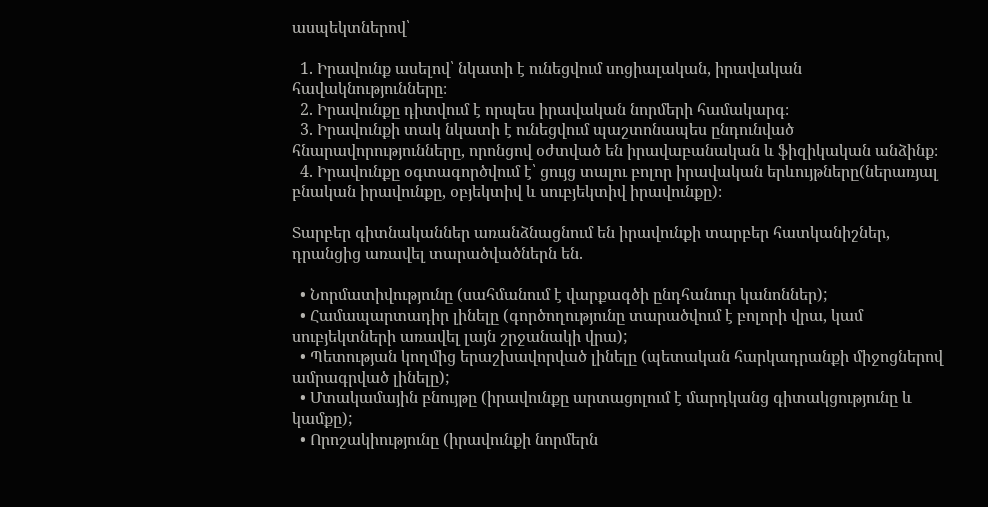ասպեկտներով՝

  1. Իրավունք ասելով՝ նկատի է ունեցվում սոցիալական, իրավական հավակնությունները։
  2. Իրավունքը դիտվում է որպես իրավական նորմերի համակարգ։
  3. Իրավունքի տակ նկատի է ունեցվում պաշտոնապես ընդունված հնարավորությունները, որոնցով օժտված են իրավաբանական և ֆիզիկական անձինք։
  4. Իրավունքը օգտագործվում է՝ ցույց տալու բոլոր իրավական երևույթները(ներառյալ բնական իրավունքը, օբյեկտիվ և սուբյեկտիվ իրավունքը)։

Տարբեր գիտնականներ առանձնացնում են իրավունքի տարբեր հատկանիշներ, դրանցից առավել տարածվածներն են.

  • Նորմատիվությունը (սահմանում է վարքագծի ընդհանուր կանոններ);
  • Համապարտադիր լինելը (գործողությունը տարածվում է բոլորի վրա, կամ սուբյեկտների առավել լայն շրջանակի վրա);
  • Պետության կողմից երաշխավորված լինելը (պետական հարկադրանքի միջոցներով ամրագրված լինելը);
  • Մտակամային բնույթը (իրավունքը արտացոլում է մարդկանց գիտակցությունը և կամքը);
  • Որոշակիությունը (իրավունքի նորմերն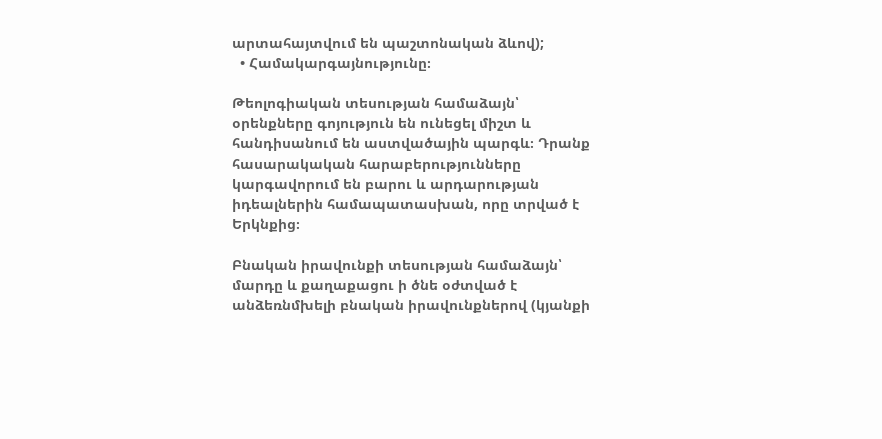արտահայտվում են պաշտոնական ձևով);
  • Համակարգայնությունը։

Թեոլոգիական տեսության համաձայն՝ օրենքները գոյություն են ունեցել միշտ և հանդիսանում են աստվածային պարգև։ Դրանք հասարակական հարաբերությունները կարգավորում են բարու և արդարության իդեալներին համապատասխան, որը տրված է Երկնքից։

Բնական իրավունքի տեսության համաձայն՝ մարդը և քաղաքացու ի ծնե օժտված է անձեռնմխելի բնական իրավունքներով (կյանքի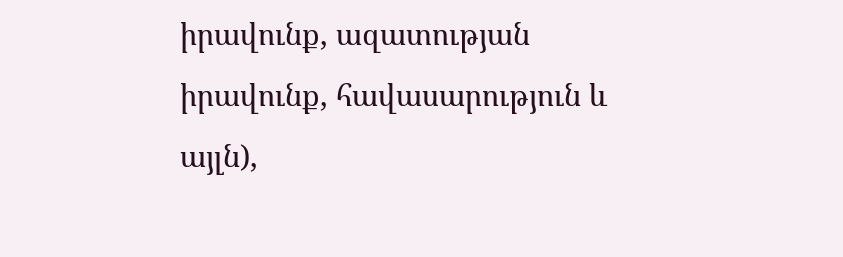իրավունք, ազատության իրավունք, հավասարություն և այլն),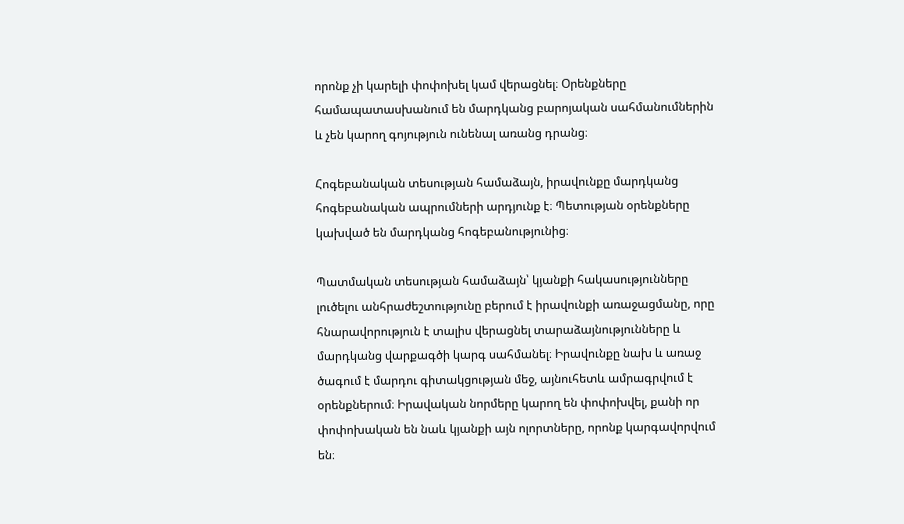որոնք չի կարելի փոփոխել կամ վերացնել։ Օրենքները համապատասխանում են մարդկանց բարոյական սահմանումներին և չեն կարող գոյություն ունենալ առանց դրանց։

Հոգեբանական տեսության համաձայն, իրավունքը մարդկանց հոգեբանական ապրումների արդյունք է։ Պետության օրենքները կախված են մարդկանց հոգեբանությունից։

Պատմական տեսության համաձայն՝ կյանքի հակասությունները լուծելու անհրաժեշտությունը բերում է իրավունքի առաջացմանը, որը հնարավորություն է տալիս վերացնել տարաձայնությունները և մարդկանց վարքագծի կարգ սահմանել։ Իրավունքը նախ և առաջ ծագում է մարդու գիտակցության մեջ, այնուհետև ամրագրվում է օրենքներում։ Իրավական նորմերը կարող են փոփոխվել, քանի որ փոփոխական են նաև կյանքի այն ոլորտները, որոնք կարգավորվում են։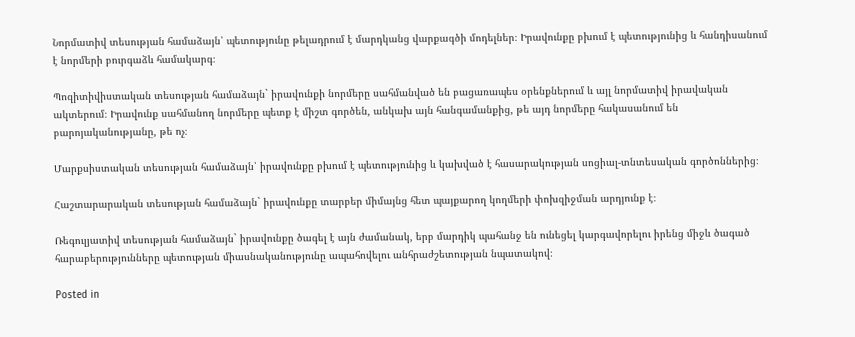Նորմատիվ տեսության համաձայն՝ պետությունը թելադրում է մարդկանց վարքագծի մոդելներ։ Իրավունքը բխում է պետությունից և հանդիսանում է նորմերի բուրգաձև համակարգ։

Պոզիտիվիստական տեսության համաձայն` իրավունքի նորմերը սահմանված են բացառապես օրենքներում և այլ նորմատիվ իրավական ակտերում։ Իրավունք սահմանող նորմերը պետք է միշտ գործեն, անկախ այն հանգամանքից, թե այդ նորմերը հակասանում են բարոյականությանը, թե ոչ։

Մարքսիստական տեսության համաձայն՝ իրավունքը բխում է պետությունից և կախված է հասարակության սոցիալ-տնտեսական գործոններից։

Հաշտարարական տեսության համաձայն` իրավունքը տարբեր միմայնց հետ պայքարող կողմերի փոխզիջման արդյունք է։

Ռեգուլյատիվ տեսության համաձայն` իրավունքը ծագել է այն ժամանակ, երբ մարդիկ պահանջ են ունեցել կարգավորելու իրենց միջև ծագած հարաբերությունները պետության միասնականությունը ապահովելու անհրաժշետության նպատակով։

Posted in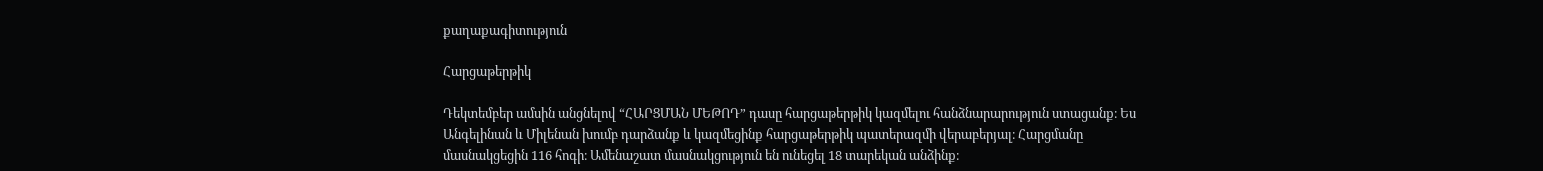քաղաքագիտություն

Հարցաթերթիկ

Դեկտեմբեր ամսին անցնելով “ՀԱՐՑՄԱՆ ՄԵԹՈԴ” դասը հարցաթերթիկ կազմելու հանձնարարություն ստացանք։ Ես Անգելինան և Միլենան խումբ դարձանք և կազմեցինք հարցաթերթիկ պատերազմի վերաբերյալ։ Հարցմանը  մասնակցեցին 116 հոգի։ Ամենաշատ մասնակցություն են ունեցել 18 տարեկան անձինք։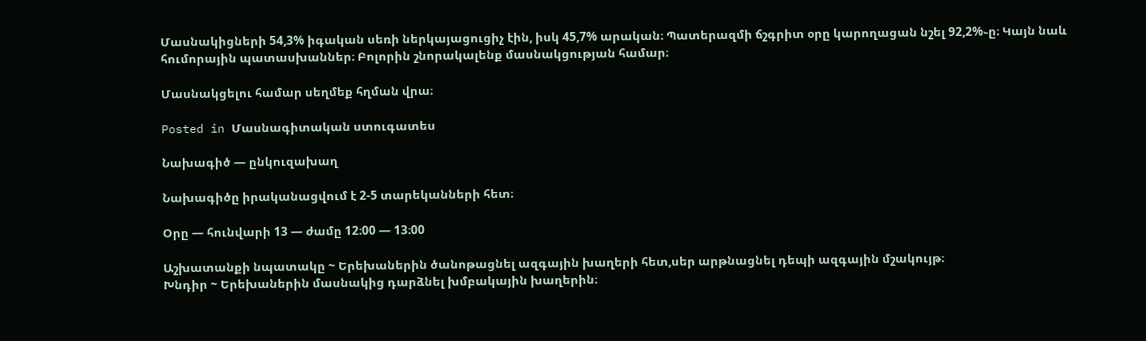Մասնակիցների 54,3% իգական սեռի ներկայացուցիչ էին, իսկ 45,7% արական։ Պատերազմի ճշգրիտ օրը կարողացան նշել 92,2%֊ը։ Կայն նաև հումորային պատասխաններ։ Բոլորին շնորակալենք մասնակցության համար։

Մասնակցելու համար սեղմեք հղման վրա։

Posted in Մասնագիտական ստուգատես

Նախագիծ — ընկուզախաղ

Նախագիծը իրականացվում է 2-5 տարեկանների հետ։

Օրը — հունվարի 13 — ժամը 12։00 — 13։00

Աշխատանքի նպատակը ~ Երեխաներին ծանոթացնել ազգային խաղերի հետ,սեր արթնացնել դեպի ազգային մշակույթ։
Խնդիր ~ Երեխաներին մասնակից դարձնել խմբակային խաղերին։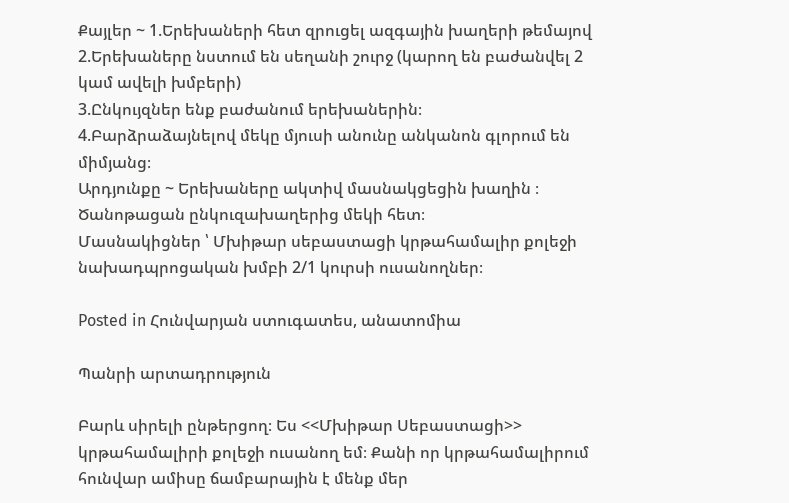Քայլեր ~ 1.Երեխաների հետ զրուցել ազգային խաղերի թեմայով
2.Երեխաները նստում են սեղանի շուրջ (կարող են բաժանվել 2 կամ ավելի խմբերի)
3.Ընկույզներ ենք բաժանում երեխաներին։
4.Բարձրաձայնելով մեկը մյուսի անունը անկանոն գլորում են միմյանց։
Արդյունքը ~ Երեխաները ակտիվ մասնակցեցին խաղին ։ Ծանոթացան ընկուզախաղերից մեկի հետ։
Մասնակիցներ ՝ Մխիթար սեբաստացի կրթահամալիր քոլեջի նախադպրոցական խմբի 2/1 կուրսի ուսանողներ։

Posted in Հունվարյան ստուգատես, անատոմիա

Պանրի արտադրություն

Բարև սիրելի ընթերցող։ Ես <<Մխիթար Սեբաստացի>> կրթահամալիրի քոլեջի ուսանող եմ։ Քանի որ կրթահամալիրում հունվար ամիսը ճամբարային է մենք մեր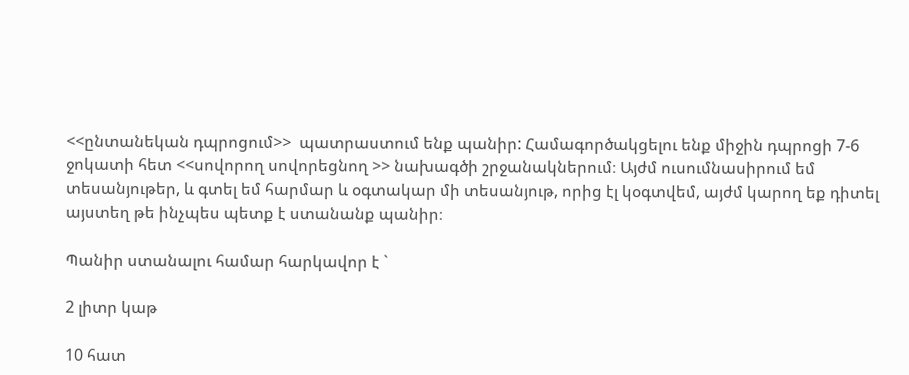<<ընտանեկան դպրոցում>>  պատրաստում ենք պանիր: Համագործակցելու ենք միջին դպրոցի 7-6 ջոկատի հետ <<սովորող սովորեցնող >> նախագծի շրջանակներում։ Այժմ ուսումնասիրում եմ տեսանյութեր, և գտել եմ հարմար և օգտակար մի տեսանյութ, որից էլ կօգտվեմ, այժմ կարող եք դիտել այստեղ թե ինչպես պետք է ստանանք պանիր։

Պանիր ստանալու համար հարկավոր է `

2 լիտր կաթ

10 հատ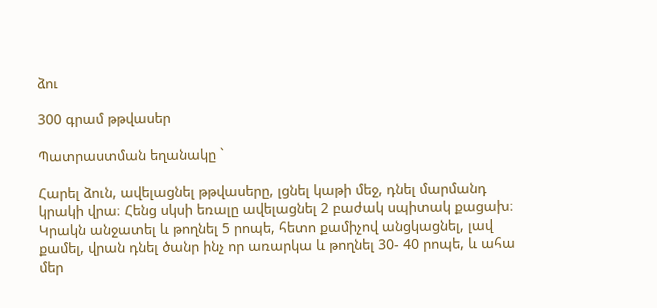ձու

300 գրամ թթվասեր

Պատրաստման եղանակը `

Հարել ձուն, ավելացնել թթվասերը, լցնել կաթի մեջ, դնել մարմանդ կրակի վրա։ Հենց սկսի եռալը ավելացնել 2 բաժակ սպիտակ քացախ։ Կրակն անջատել և թողնել 5 րոպե, հետո քամիչով անցկացնել, լավ քամել, վրան դնել ծանր ինչ որ առարկա և թողնել 30- 40 րոպե, և ահա մեր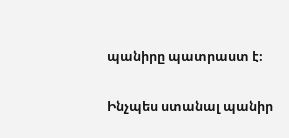պանիրը պատրաստ է։

Ինչպես ստանալ պանիր